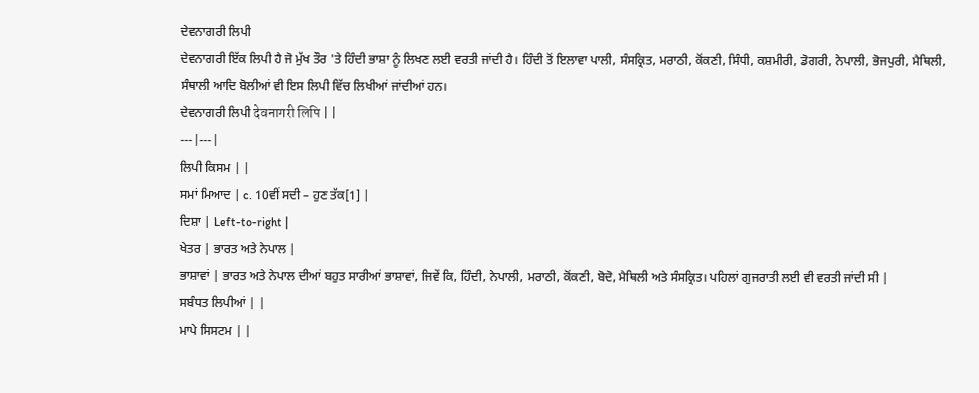ਦੇਵਨਾਗਰੀ ਲਿਪੀ
ਦੇਵਨਾਗਰੀ ਇੱਕ ਲਿਪੀ ਹੈ ਜੋ ਮੁੱਖ ਤੌਰ 'ਤੇ ਹਿੰਦੀ ਭਾਸ਼ਾ ਨੂੰ ਲਿਖਣ ਲਈ ਵਰਤੀ ਜਾਂਦੀ ਹੈ। ਹਿੰਦੀ ਤੋਂ ਇਲਾਵਾ ਪਾਲੀ, ਸੰਸਕ੍ਰਿਤ, ਮਰਾਠੀ, ਕੋਂਕਣੀ, ਸਿੰਧੀ, ਕਸ਼ਮੀਰੀ, ਡੋਗਰੀ, ਨੇਪਾਲੀ, ਭੋਜਪੁਰੀ, ਮੈਥਿਲੀ, ਸੰਥਾਲੀ ਆਦਿ ਬੋਲੀਆਂ ਵੀ ਇਸ ਲਿਪੀ ਵਿੱਚ ਲਿਖੀਆਂ ਜਾਂਦੀਆਂ ਹਨ।
ਦੇਵਨਾਗਰੀ ਲਿਪੀ देवनागरी लिपि | |
---|---|
ਲਿਪੀ ਕਿਸਮ | |
ਸਮਾਂ ਮਿਆਦ | c. 10ਵੀਂ ਸਦੀ – ਹੁਣ ਤੱਕ[1] |
ਦਿਸ਼ਾ | Left-to-right |
ਖੇਤਰ | ਭਾਰਤ ਅਤੇ ਨੇਪਾਲ |
ਭਾਸ਼ਾਵਾਂ | ਭਾਰਤ ਅਤੇ ਨੇਪਾਲ ਦੀਆਂ ਬਹੁਤ ਸਾਰੀਆਂ ਭਾਸ਼ਾਵਾਂ, ਜਿਵੇਂ ਕਿ, ਹਿੰਦੀ, ਨੇਪਾਲੀ, ਮਰਾਠੀ, ਕੋਂਕਣੀ, ਬੋਦੋ, ਮੈਥਿਲੀ ਅਤੇ ਸੰਸਕ੍ਰਿਤ। ਪਹਿਲਾਂ ਗੁਜਰਾਤੀ ਲਈ ਵੀ ਵਰਤੀ ਜਾਂਦੀ ਸੀ |
ਸਬੰਧਤ ਲਿਪੀਆਂ | |
ਮਾਪੇ ਸਿਸਟਮ | |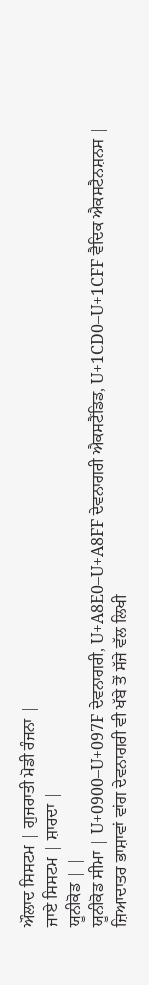ਔਲਾਦ ਸਿਸਟਮ | ਗੁਜਰਾਤੀ ਮੋਡੀ ਰੰਜਨਾ |
ਜਾਏ ਸਿਸਟਮ | ਸ਼ਾਰਦਾ |
ਯੂਨੀਕੋਡ | |
ਯੂਨੀਕੋਡ ਸੀਮਾ | U+0900–U+097F ਦੇਵਨਾਗਰੀ, U+A8E0–U+A8FF ਦੇਵਨਾਗਰੀ ਐਕਸਟੈਂਡਿਡ, U+1CD0–U+1CFF ਵੈਦਿਕ ਐਕਸਟੈਨਸ਼ਨਸ |
ਜ਼ਿਆਦਾਤਰ ਭਾਸ਼ਾਵਾਂ ਵਾਂਗ ਦੇਵਨਾਗਰੀ ਵੀ ਖੱਬੇ ਤੋਂ ਸੱਜੇ ਵੱਲ ਲਿਖੀ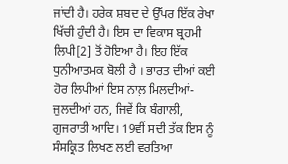ਜਾਂਦੀ ਹੈ। ਹਰੇਕ ਸ਼ਬਦ ਦੇ ਉੱਪਰ ਇੱਕ ਰੇਖਾ ਖਿੱਚੀ ਹੁੰਦੀ ਹੈ। ਇਸ ਦਾ ਵਿਕਾਸ ਬ੍ਰਹਮੀ ਲਿਪੀ[2] ਤੋਂ ਹੋਇਆ ਹੈ। ਇਹ ਇੱਕ ਧੁਨੀਆਤਮਕ ਬੋਲੀ ਹੈ । ਭਾਰਤ ਦੀਆਂ ਕਈ ਹੋਰ ਲਿਪੀਆਂ ਇਸ ਨਾਲ਼ ਮਿਲਦੀਆਂ-ਜੁਲਦੀਆਂ ਹਨ, ਜਿਵੇਂ ਕਿ ਬੰਗਾਲੀ, ਗੁਜਰਾਤੀ ਆਦਿ। 19ਵੀਂ ਸਦੀ ਤੱਕ ਇਸ ਨੂੰ ਸੰਸਕ੍ਰਿਤ ਲਿਖਣ ਲਈ ਵਰਤਿਆ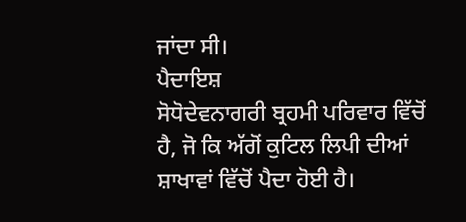ਜਾਂਦਾ ਸੀ।
ਪੈਦਾਇਸ਼
ਸੋਧੋਦੇਵਨਾਗਰੀ ਬ੍ਰਹਮੀ ਪਰਿਵਾਰ ਵਿੱਚੋਂ ਹੈ, ਜੋ ਕਿ ਅੱਗੋਂ ਕੁਟਿਲ ਲਿਪੀ ਦੀਆਂ ਸ਼ਾਖਾਵਾਂ ਵਿੱਚੋਂ ਪੈਦਾ ਹੋਈ ਹੈ।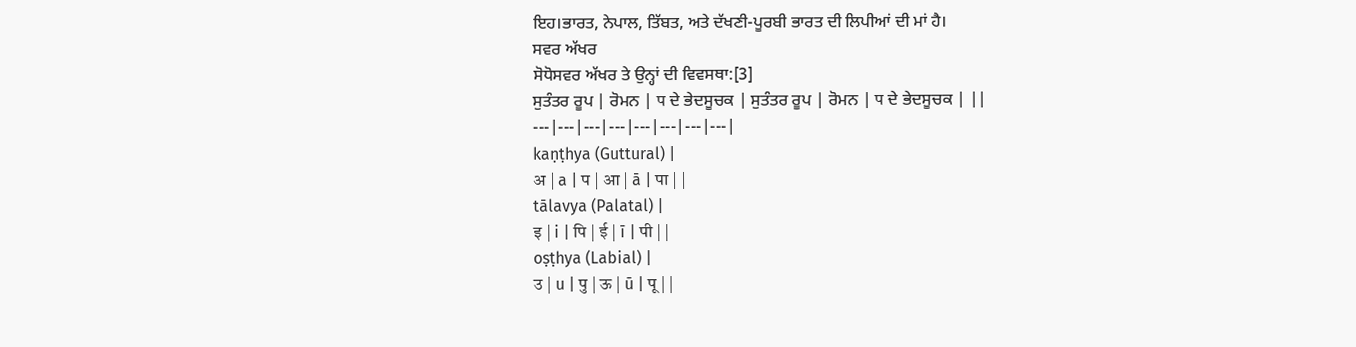ਇਹ।ਭਾਰਤ, ਨੇਪਾਲ, ਤਿੱਬਤ, ਅਤੇ ਦੱਖਣੀ-ਪੂਰਬੀ ਭਾਰਤ ਦੀ ਲਿਪੀਆਂ ਦੀ ਮਾਂ ਹੈ।
ਸਵਰ ਅੱਖਰ
ਸੋਧੋਸਵਰ ਅੱਖਰ ਤੇ ਉਨ੍ਹਾਂ ਦੀ ਵਿਵਸਥਾ:[3]
ਸੁਤੰਤਰ ਰੂਪ | ਰੋਮਨ | प ਦੇ ਭੇਦਸੂਚਕ | ਸੁਤੰਤਰ ਰੂਪ | ਰੋਮਨ | प ਦੇ ਭੇਦਸੂਚਕ | ||
---|---|---|---|---|---|---|---|
kaṇṭhya (Guttural) |
अ | a | प | आ | ā | पा | |
tālavya (Palatal) |
इ | i | पि | ई | ī | पी | |
oṣṭhya (Labial) |
उ | u | पु | ऊ | ū | पू | |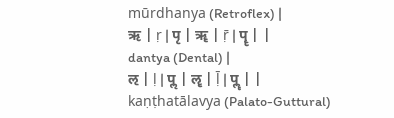mūrdhanya (Retroflex) |
ऋ | ṛ | पृ | ॠ | ṝ | पॄ | |
dantya (Dental) |
ऌ | ḷ | पॢ | ॡ | ḹ | पॣ | |
kaṇṭhatālavya (Palato-Guttural)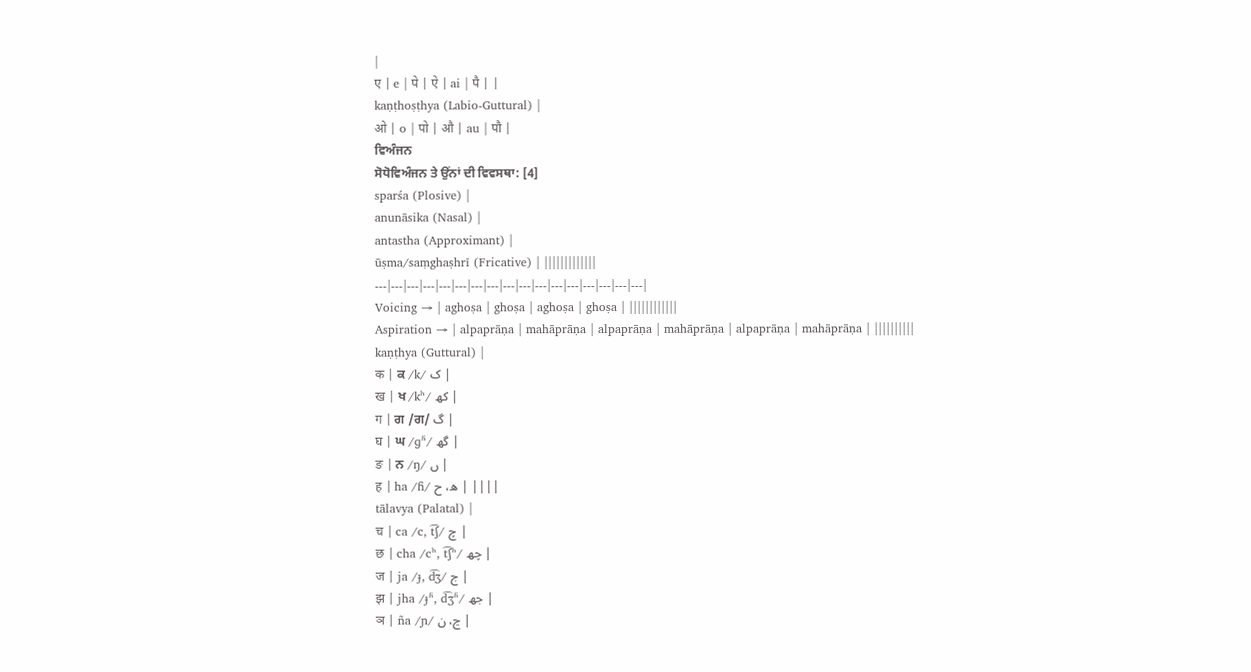|
ए | e | पे | ऐ | ai | पै | |
kaṇṭhoṣṭhya (Labio-Guttural) |
ओ | o | पो | औ | au | पौ |
ਵਿਅੰਜਨ
ਸੋਧੋਵਿਅੰਜਨ ਤੇ ਉਂਨਾਂ ਦੀ ਵਿਵਸਥਾ: [4]
sparśa (Plosive) |
anunāsika (Nasal) |
antastha (Approximant) |
ūṣma/saṃghaṣhrī (Fricative) | |||||||||||||
---|---|---|---|---|---|---|---|---|---|---|---|---|---|---|---|---|
Voicing → | aghoṣa | ghoṣa | aghoṣa | ghoṣa | ||||||||||||
Aspiration → | alpaprāṇa | mahāprāṇa | alpaprāṇa | mahāprāṇa | alpaprāṇa | mahāprāṇa | ||||||||||
kaṇṭhya (Guttural) |
क | ਕ /k/ ک |
ख | ਖ /kʰ/ کھ |
ग | ਗ /ਗ/ گ |
घ | ਘ /ɡʱ/ گھ |
ङ | ਨ /ŋ/ ں |
ह | ha /ɦ/ ه، ح | ||||
tālavya (Palatal) |
च | ca /c, t͡ʃ/ چ |
छ | cha /cʰ, t͡ʃʰ/ چھ |
ज | ja /ɟ, d͡ʒ/ ج |
झ | jha /ɟʱ, d͡ʒʱ/ جھ |
ञ | ña /ɲ/ ڃ، ن |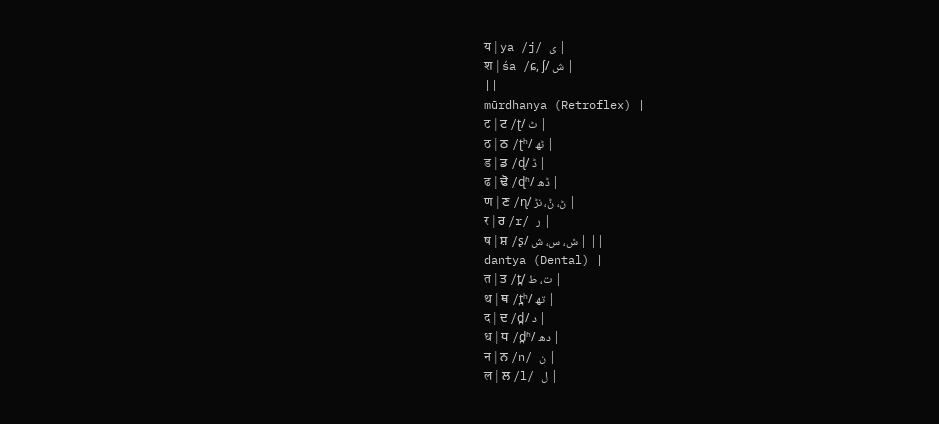य | ya /j/ ی |
श | śa /ɕ, ʃ/ ش |
||
mūrdhanya (Retroflex) |
ट | ਟ /ʈ/ ٹ |
ठ | ਠ /ʈʰ/ ٹھ |
ड | ਡ /ɖ/ ڈ |
ढ | ਢੋ /ɖʱ/ ڈھ |
ण | ਣ /ɳ/ ڻ، ݨ، نڑ |
र | ਰ /r/ ر |
ष | ਸ਼ /ʂ/ ݜ، س، ش | ||
dantya (Dental) |
त | ਤ /t̪/ ت، ط |
थ | ਥ /t̪ʰ/ تھ |
द | ਦ /d̪/ د |
ध | ਧ /d̪ʱ/ دھ |
न | ਨ /n/ ن |
ल | ਲ /l/ ل |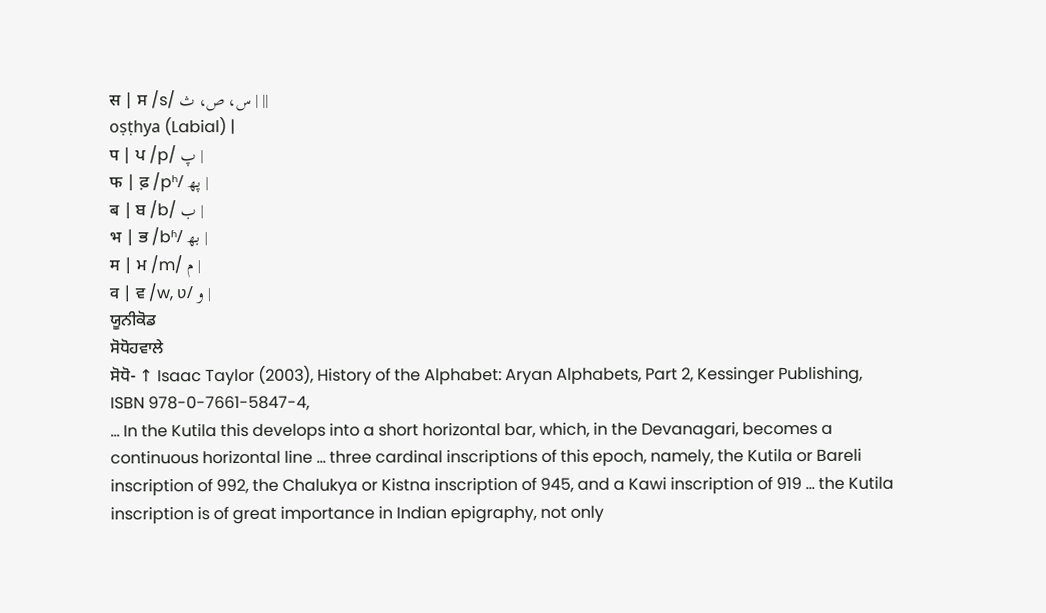स | ਸ /s/ س، ص، ث | ||
oṣṭhya (Labial) |
प | ਪ /p/ پ |
फ | ਫ਼ /pʰ/ پھ |
ब | ਬ /b/ ب |
भ | ਭ /bʱ/ بھ |
म | ਮ /m/ م |
व | ਵ /w, ʋ/ و |
ਯੂਨੀਕੋਡ
ਸੋਧੋਹਵਾਲੇ
ਸੋਧੋ- ↑ Isaac Taylor (2003), History of the Alphabet: Aryan Alphabets, Part 2, Kessinger Publishing, ISBN 978-0-7661-5847-4,
... In the Kutila this develops into a short horizontal bar, which, in the Devanagari, becomes a continuous horizontal line ... three cardinal inscriptions of this epoch, namely, the Kutila or Bareli inscription of 992, the Chalukya or Kistna inscription of 945, and a Kawi inscription of 919 ... the Kutila inscription is of great importance in Indian epigraphy, not only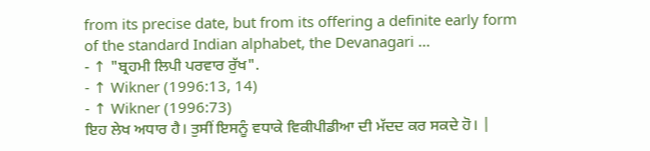from its precise date, but from its offering a definite early form of the standard Indian alphabet, the Devanagari ...
- ↑ "ਬ੍ਰਹਮੀ ਲਿਪੀ ਪਰਵਾਰ ਰੁੱਖ".
- ↑ Wikner (1996:13, 14)
- ↑ Wikner (1996:73)
ਇਹ ਲੇਖ ਅਧਾਰ ਹੈ। ਤੁਸੀਂ ਇਸਨੂੰ ਵਧਾਕੇ ਵਿਕੀਪੀਡੀਆ ਦੀ ਮੱਦਦ ਕਰ ਸਕਦੇ ਹੋ। |